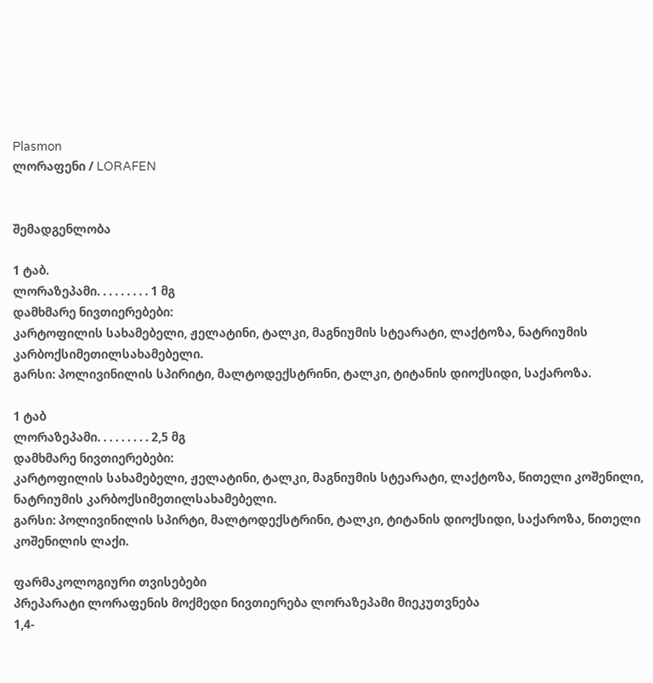Plasmon
ლორაფენი / LORAFEN


შემადგენლობა

1 ტაბ.
ლორაზეპამი. . . . . . . . . 1 მგ
დამხმარე ნივთიერებები:
კარტოფილის სახამებელი, ჟელატინი, ტალკი, მაგნიუმის სტეარატი, ლაქტოზა, ნატრიუმის კარბოქსიმეთილსახამებელი.
გარსი: პოლივინილის სპირიტი, მალტოდექსტრინი, ტალკი, ტიტანის დიოქსიდი, საქაროზა.

1 ტაბ
ლორაზეპამი. . . . . . . . . 2,5 მგ
დამხმარე ნივთიერებები:
კარტოფილის სახამებელი, ჟელატინი, ტალკი, მაგნიუმის სტეარატი, ლაქტოზა, წითელი კოშენილი, ნატრიუმის კარბოქსიმეთილსახამებელი.
გარსი: პოლივინილის სპირტი, მალტოდექსტრინი, ტალკი, ტიტანის დიოქსიდი, საქაროზა, წითელი კოშენილის ლაქი.

ფარმაკოლოგიური თვისებები
პრეპარატი ლორაფენის მოქმედი ნივთიერება ლორაზეპამი მიეკუთვნება
1,4-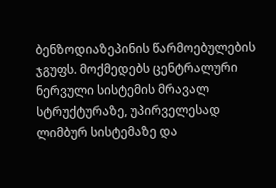ბენზოდიაზეპინის წარმოებულების ჯგუფს. მოქმედებს ცენტრალური ნერვული სისტემის მრავალ სტრუქტურაზე, უპირველესად ლიმბურ სისტემაზე და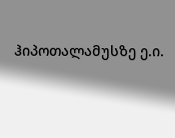ჰიპოთალამუსზე ე.ი.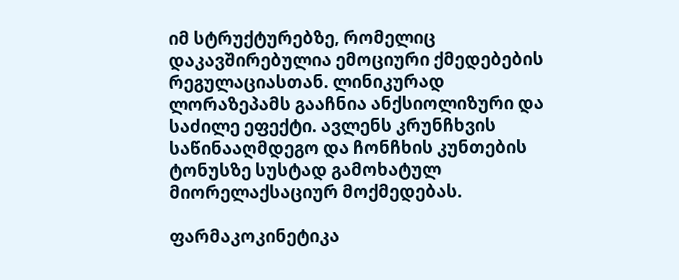იმ სტრუქტურებზე, რომელიც დაკავშირებულია ემოციური ქმედებების რეგულაციასთან. ლინიკურად ლორაზეპამს გააჩნია ანქსიოლიზური და საძილე ეფექტი. ავლენს კრუნჩხვის საწინააღმდეგო და ჩონჩხის კუნთების ტონუსზე სუსტად გამოხატულ მიორელაქსაციურ მოქმედებას.

ფარმაკოკინეტიკა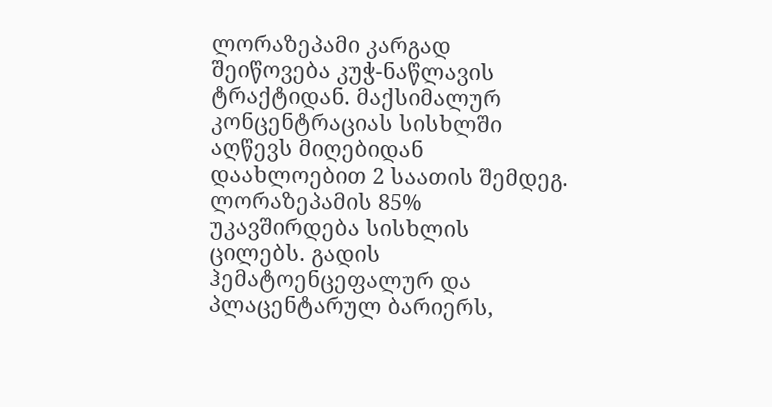ლორაზეპამი კარგად შეიწოვება კუჭ-ნაწლავის ტრაქტიდან. მაქსიმალურ კონცენტრაციას სისხლში აღწევს მიღებიდან დაახლოებით 2 საათის შემდეგ. ლორაზეპამის 85% უკავშირდება სისხლის ცილებს. გადის ჰემატოენცეფალურ და პლაცენტარულ ბარიერს,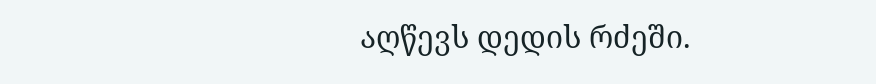აღწევს დედის რძეში.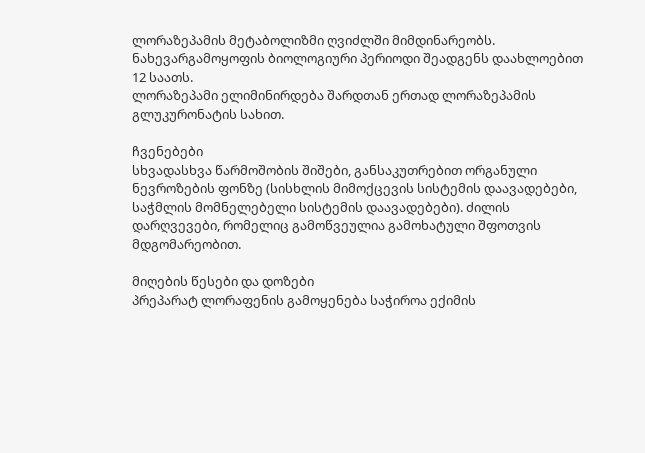ლორაზეპამის მეტაბოლიზმი ღვიძლში მიმდინარეობს. ნახევარგამოყოფის ბიოლოგიური პერიოდი შეადგენს დაახლოებით 12 საათს.
ლორაზეპამი ელიმინირდება შარდთან ერთად ლორაზეპამის გლუკურონატის სახით.

ჩვენებები
სხვადასხვა წარმოშობის შიშები, განსაკუთრებით ორგანული ნევროზების ფონზე (სისხლის მიმოქცევის სისტემის დაავადებები, საჭმლის მომნელებელი სისტემის დაავადებები). ძილის დარღვევები, რომელიც გამოწვეულია გამოხატული შფოთვის მდგომარეობით.

მიღების წესები და დოზები
პრეპარატ ლორაფენის გამოყენება საჭიროა ექიმის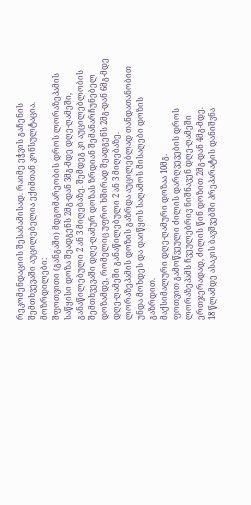რეკომენდაციის შესაბამისად. რაიმე ეჭვის გაჩენის შემთხვევაში აუცილებელია ექიმთან კონსულტაცია.
მოზრდილები:
შფოთვითი (განგაში) მდგომარეობის დროს ლორაზეპამის საწყისი დოზა შეადგენს 2მგ-დან 3მგ-მდე დღე-ღამეში, განაწილებული 2 ან 3 მიღებაზე. შემდეგ კი აუცილებლობის შემთხვევაში დღე-ღამურ დოზას ზრდიან შემანარჩუნებელ დოზამდე, რომელიც უფრო ხშირად შეადგენს 2მგ-დან 6მგ-მდე დღე-ღამეში განაწილებული 2 ან 3 მიღებაზე.
ლორაზეპამის დოზის გაზრდა აუცილებლად თანდათანობით უნდა მოხდეს და დაიწყოს საღამოს მისაღები დოზის გაზრდით.
მაქსიმალური დღე-ღამური დოზაა 10მგ.
ფოთვით გამოწვეული ძილის დარღვევების დროს ლორაზეპამს ჩვეულებრივ ნიშნავენ დღე-ღამეში ერთჯერადად, ძილის წინ დოზით 2მგ-დან 4მგ-მდე.
18 წლამდე ასაკის ბავშვებში პრეპარატის დანიშვნა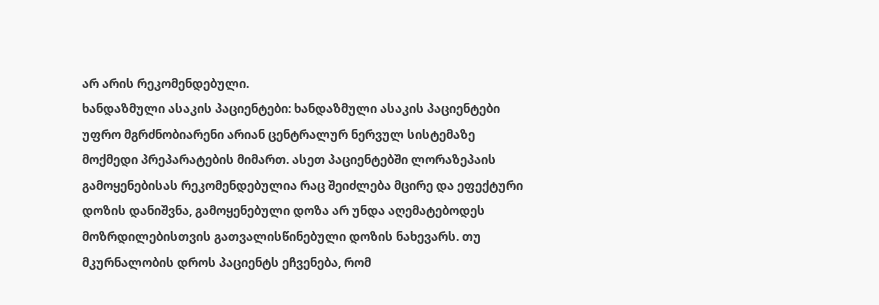არ არის რეკომენდებული.
ხანდაზმული ასაკის პაციენტები: ხანდაზმული ასაკის პაციენტები უფრო მგრძნობიარენი არიან ცენტრალურ ნერვულ სისტემაზე მოქმედი პრეპარატების მიმართ. ასეთ პაციენტებში ლორაზეპაის გამოყენებისას რეკომენდებულია რაც შეიძლება მცირე და ეფექტური დოზის დანიშვნა, გამოყენებული დოზა არ უნდა აღემატებოდეს მოზრდილებისთვის გათვალისწინებული დოზის ნახევარს. თუ მკურნალობის დროს პაციენტს ეჩვენება, რომ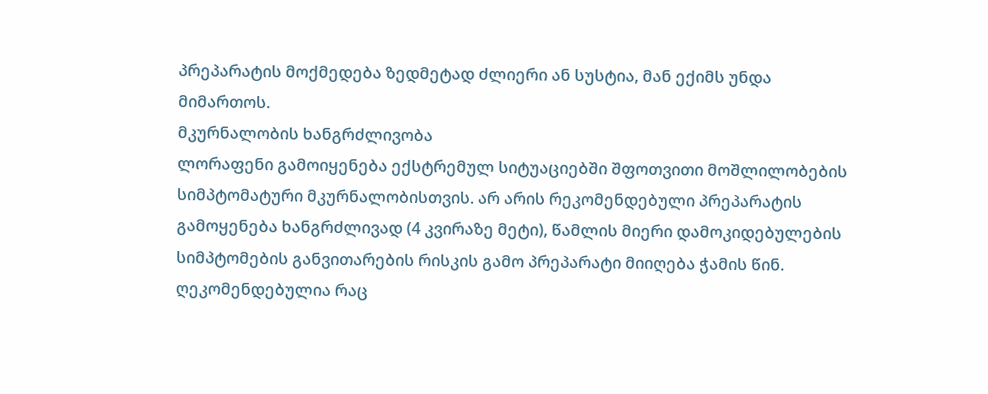პრეპარატის მოქმედება ზედმეტად ძლიერი ან სუსტია, მან ექიმს უნდა მიმართოს.
მკურნალობის ხანგრძლივობა
ლორაფენი გამოიყენება ექსტრემულ სიტუაციებში შფოთვითი მოშლილობების სიმპტომატური მკურნალობისთვის. არ არის რეკომენდებული პრეპარატის გამოყენება ხანგრძლივად (4 კვირაზე მეტი), წამლის მიერი დამოკიდებულების სიმპტომების განვითარების რისკის გამო პრეპარატი მიიღება ჭამის წინ.
ღეკომენდებულია რაც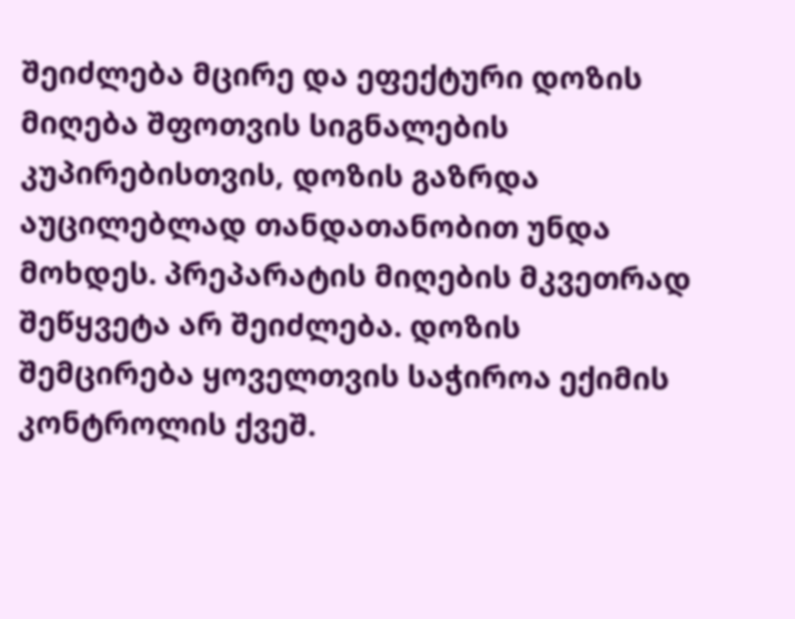შეიძლება მცირე და ეფექტური დოზის მიღება შფოთვის სიგნალების კუპირებისთვის, დოზის გაზრდა აუცილებლად თანდათანობით უნდა მოხდეს. პრეპარატის მიღების მკვეთრად შეწყვეტა არ შეიძლება. დოზის შემცირება ყოველთვის საჭიროა ექიმის კონტროლის ქვეშ.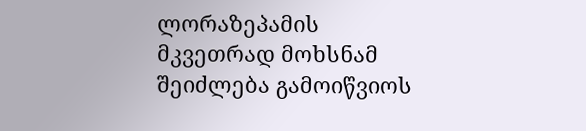ლორაზეპამის მკვეთრად მოხსნამ შეიძლება გამოიწვიოს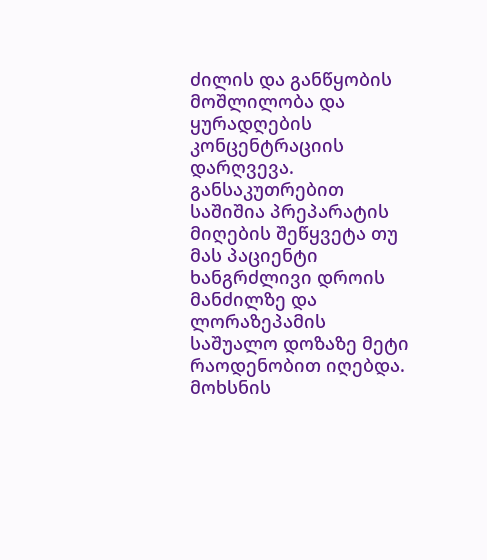ძილის და განწყობის მოშლილობა და ყურადღების კონცენტრაციის დარღვევა. განსაკუთრებით საშიშია პრეპარატის მიღების შეწყვეტა თუ მას პაციენტი ხანგრძლივი დროის მანძილზე და ლორაზეპამის საშუალო დოზაზე მეტი რაოდენობით იღებდა. მოხსნის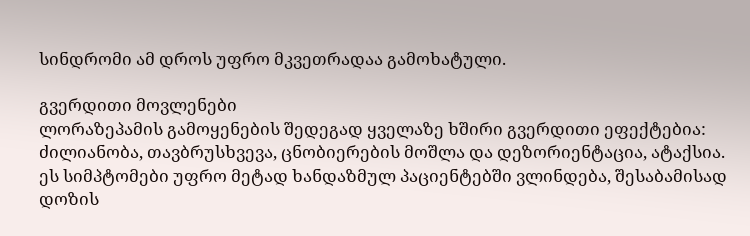სინდრომი ამ დროს უფრო მკვეთრადაა გამოხატული.

გვერდითი მოვლენები
ლორაზეპამის გამოყენების შედეგად ყველაზე ხშირი გვერდითი ეფექტებია: ძილიანობა, თავბრუსხვევა, ცნობიერების მოშლა და დეზორიენტაცია, ატაქსია. ეს სიმპტომები უფრო მეტად ხანდაზმულ პაციენტებში ვლინდება, შესაბამისად დოზის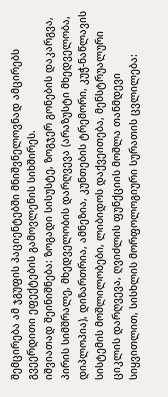შემცირება ამ ჯგუფის პაციენტებში მნიშვნელოვნად ამცირებს გვეერდითი ეფექტების გამოვლენის სიხშირეს.
იშვიათად შეინიშნება: ზოგადი სისუსტე, ზოგჯერ გონების დაკარგვა, პირის სიმშრალე, მხედველობის დარღვევა (არაზუსტი მხედველობა, დიპლოპია), დიზართრია, ამნეზია, კუნთების ტრემორი, კუჭ-ნაწლავის სისტემის მოშლილობები, ლიბიდოს დაქვეითება, მენსტრუალური ციკლის დარღვევა, ღვიძლის ფუნქციის მოშლა თანმდევი სიყვითლით, სისხლის მორფოლოგიური სურათის ცვლილება: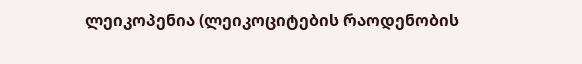ლეიკოპენია (ლეიკოციტების რაოდენობის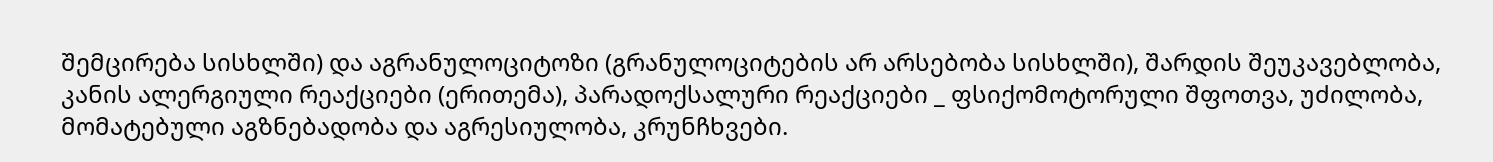შემცირება სისხლში) და აგრანულოციტოზი (გრანულოციტების არ არსებობა სისხლში), შარდის შეუკავებლობა, კანის ალერგიული რეაქციები (ერითემა), პარადოქსალური რეაქციები _ ფსიქომოტორული შფოთვა, უძილობა, მომატებული აგზნებადობა და აგრესიულობა, კრუნჩხვები.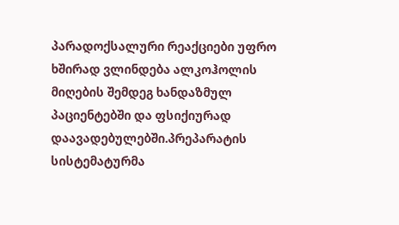პარადოქსალური რეაქციები უფრო ხშირად ვლინდება ალკოჰოლის მიღების შემდეგ ხანდაზმულ პაციენტებში და ფსიქიურად დაავადებულებში.პრეპარატის სისტემატურმა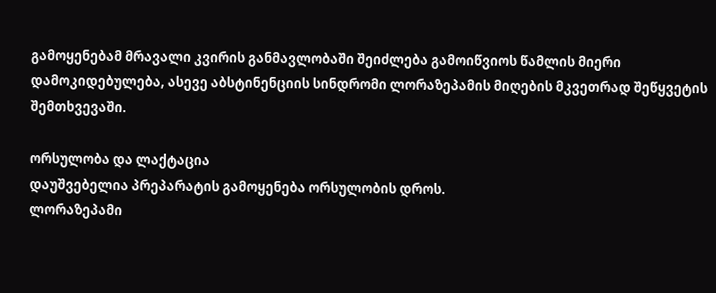გამოყენებამ მრავალი კვირის განმავლობაში შეიძლება გამოიწვიოს წამლის მიერი დამოკიდებულება, ასევე აბსტინენციის სინდრომი ლორაზეპამის მიღების მკვეთრად შეწყვეტის შემთხვევაში.

ორსულობა და ლაქტაცია
დაუშვებელია პრეპარატის გამოყენება ორსულობის დროს.
ლორაზეპამი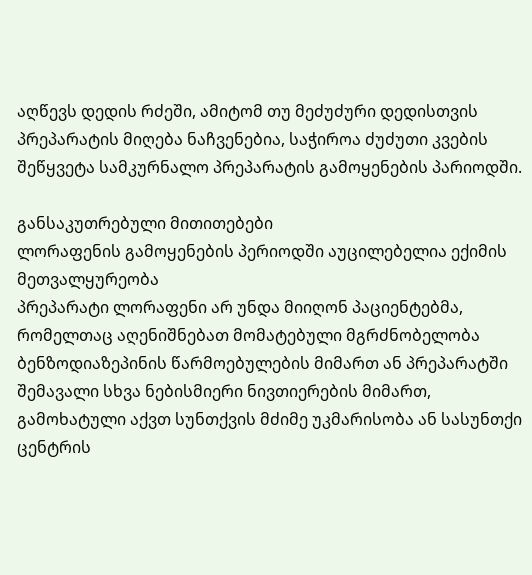აღწევს დედის რძეში, ამიტომ თუ მეძუძური დედისთვის პრეპარატის მიღება ნაჩვენებია, საჭიროა ძუძუთი კვების შეწყვეტა სამკურნალო პრეპარატის გამოყენების პარიოდში.

განსაკუთრებული მითითებები
ლორაფენის გამოყენების პერიოდში აუცილებელია ექიმის მეთვალყურეობა
პრეპარატი ლორაფენი არ უნდა მიიღონ პაციენტებმა, რომელთაც აღენიშნებათ მომატებული მგრძნობელობა ბენზოდიაზეპინის წარმოებულების მიმართ ან პრეპარატში შემავალი სხვა ნებისმიერი ნივთიერების მიმართ, გამოხატული აქვთ სუნთქვის მძიმე უკმარისობა ან სასუნთქი ცენტრის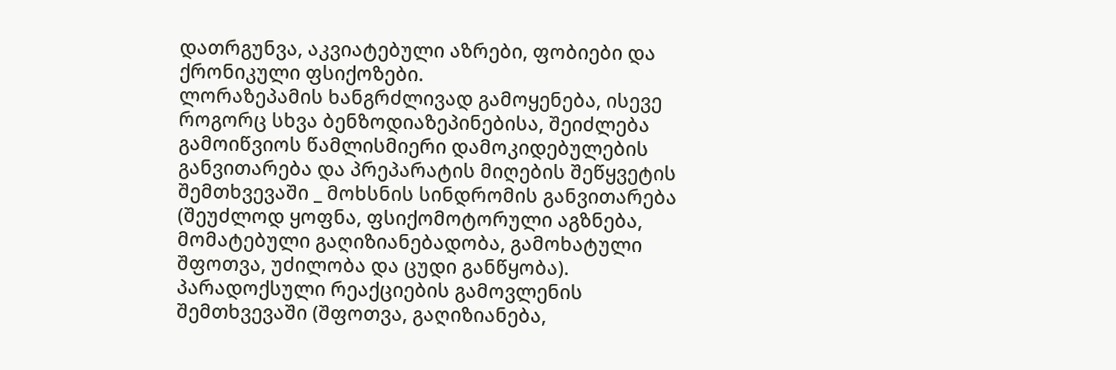დათრგუნვა, აკვიატებული აზრები, ფობიები და ქრონიკული ფსიქოზები.
ლორაზეპამის ხანგრძლივად გამოყენება, ისევე როგორც სხვა ბენზოდიაზეპინებისა, შეიძლება გამოიწვიოს წამლისმიერი დამოკიდებულების განვითარება და პრეპარატის მიღების შეწყვეტის შემთხვევაში _ მოხსნის სინდრომის განვითარება (შეუძლოდ ყოფნა, ფსიქომოტორული აგზნება, მომატებული გაღიზიანებადობა, გამოხატული შფოთვა, უძილობა და ცუდი განწყობა). პარადოქსული რეაქციების გამოვლენის შემთხვევაში (შფოთვა, გაღიზიანება,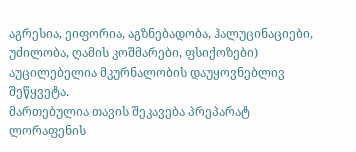აგრესია, ეიფორია, აგზნებადობა, ჰალუცინაციები, უძილობა, ღამის კოშმარები, ფსიქოზები) აუცილებელია მკურნალობის დაუყოვნებლივ შეწყვეტა.
მართებულია თავის შეკავება პრეპარატ ლორაფენის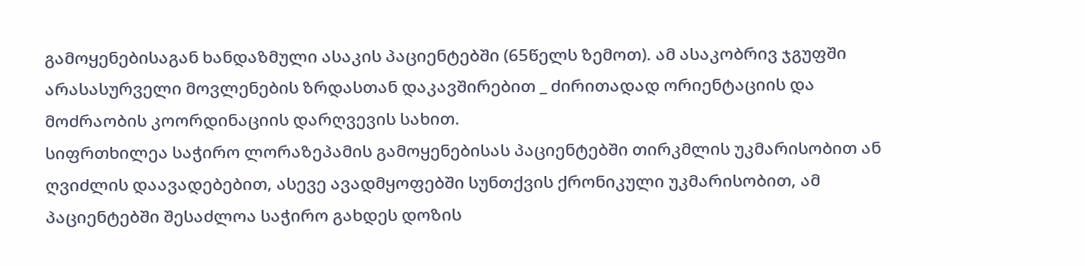გამოყენებისაგან ხანდაზმული ასაკის პაციენტებში (65წელს ზემოთ). ამ ასაკობრივ ჯგუფში არასასურველი მოვლენების ზრდასთან დაკავშირებით _ ძირითადად ორიენტაციის და მოძრაობის კოორდინაციის დარღვევის სახით.
სიფრთხილეა საჭირო ლორაზეპამის გამოყენებისას პაციენტებში თირკმლის უკმარისობით ან ღვიძლის დაავადებებით, ასევე ავადმყოფებში სუნთქვის ქრონიკული უკმარისობით, ამ პაციენტებში შესაძლოა საჭირო გახდეს დოზის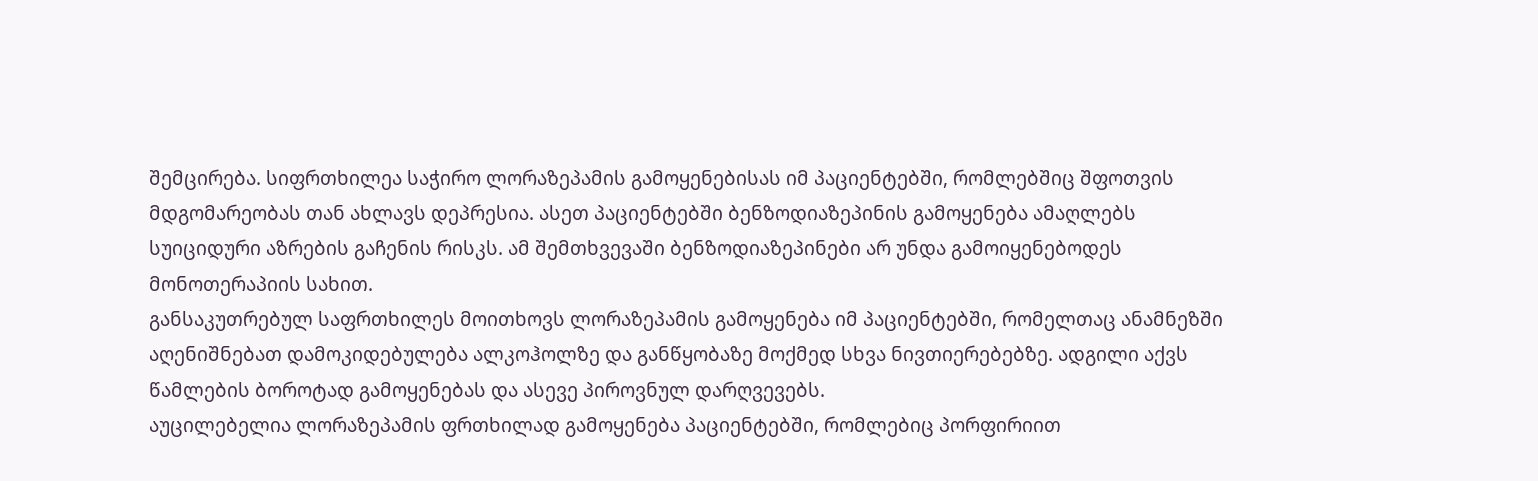შემცირება. სიფრთხილეა საჭირო ლორაზეპამის გამოყენებისას იმ პაციენტებში, რომლებშიც შფოთვის მდგომარეობას თან ახლავს დეპრესია. ასეთ პაციენტებში ბენზოდიაზეპინის გამოყენება ამაღლებს სუიციდური აზრების გაჩენის რისკს. ამ შემთხვევაში ბენზოდიაზეპინები არ უნდა გამოიყენებოდეს მონოთერაპიის სახით.
განსაკუთრებულ საფრთხილეს მოითხოვს ლორაზეპამის გამოყენება იმ პაციენტებში, რომელთაც ანამნეზში აღენიშნებათ დამოკიდებულება ალკოჰოლზე და განწყობაზე მოქმედ სხვა ნივთიერებებზე. ადგილი აქვს წამლების ბოროტად გამოყენებას და ასევე პიროვნულ დარღვევებს.
აუცილებელია ლორაზეპამის ფრთხილად გამოყენება პაციენტებში, რომლებიც პორფირიით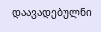დაავადებულნი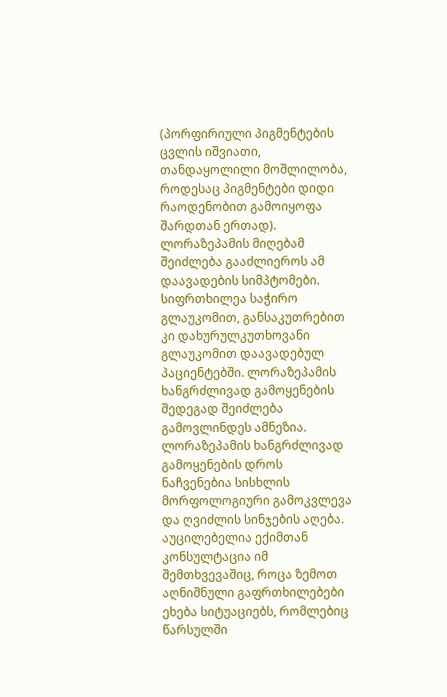(პორფირიული პიგმენტების ცვლის იშვიათი, თანდაყოლილი მოშლილობა, როდესაც პიგმენტები დიდი რაოდენობით გამოიყოფა შარდთან ერთად). ლორაზეპამის მიღებამ შეიძლება გააძლიეროს ამ დაავადების სიმპტომები.
სიფრთხილეა საჭირო გლაუკომით, განსაკუთრებით კი დახურულკუთხოვანი გლაუკომით დაავადებულ პაციენტებში. ლორაზეპამის ხანგრძლივად გამოყენების შედეგად შეიძლება გამოვლინდეს ამნეზია.
ლორაზეპამის ხანგრძლივად გამოყენების დროს ნაჩვენებია სისხლის მორფოლოგიური გამოკვლევა და ღვიძლის სინჯების აღება. აუცილებელია ექიმთან კონსულტაცია იმ შემთხვევაშიც, როცა ზემოთ აღნიშნული გაფრთხილებები ეხება სიტუაციებს, რომლებიც წარსულში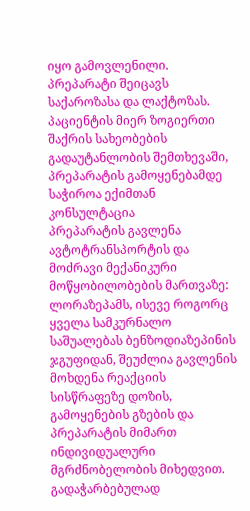იყო გამოვლენილი. პრეპარატი შეიცავს საქაროზასა და ლაქტოზას. პაციენტის მიერ ზოგიერთი შაქრის სახეობების გადაუტანლობის შემთხევაში, პრეპარატის გამოყენებამდე საჭიროა ექიმთან კონსულტაცია
პრეპარატის გავლენა ავტოტრანსპორტის და მოძრავი მექანიკური მოწყობილობების მართვაზე: ლორაზეპამს, ისევე როგორც ყველა სამკურნალო საშუალებას ბენზოდიაზეპინის ჯგუფიდან, შეუძლია გავლენის მოხდენა რეაქციის სისწრაფეზე დოზის, გამოყენების გზების და პრეპარატის მიმართ ინდივიდუალური მგრძნობელობის მიხედვით. გადაჭარბებულად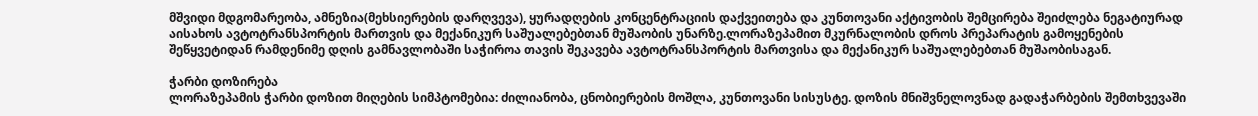მშვიდი მდგომარეობა, ამნეზია(მეხსიერების დარღვევა), ყურადღების კონცენტრაციის დაქვეითება და კუნთოვანი აქტივობის შემცირება შეიძლება ნეგატიურად აისახოს ავტოტრანსპორტის მართვის და მექანიკურ საშუალებებთან მუშაობის უნარზე.ლორაზეპამით მკურნალობის დროს პრეპარატის გამოყენების შეწყვეტიდან რამდენიმე დღის გამნავლობაში საჭიროა თავის შეკავება ავტოტრანსპორტის მართვისა და მექანიკურ საშუალებებთან მუშაობისაგან.

ჭარბი დოზირება
ლორაზეპამის ჭარბი დოზით მიღების სიმპტომებია: ძილიანობა, ცნობიერების მოშლა, კუნთოვანი სისუსტე. დოზის მნიშვნელოვნად გადაჭარბების შემთხვევაში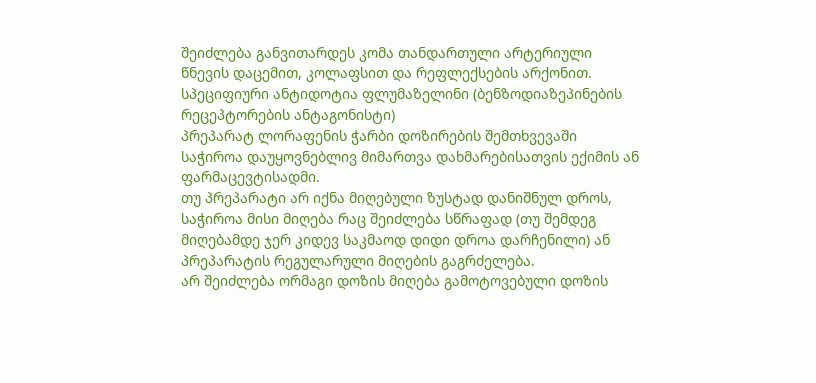შეიძლება განვითარდეს კომა თანდართული არტერიული წნევის დაცემით, კოლაფსით და რეფლექსების არქონით.
სპეციფიური ანტიდოტია ფლუმაზელინი (ბენზოდიაზეპინების რეცეპტორების ანტაგონისტი)
პრეპარატ ლორაფენის ჭარბი დოზირების შემთხვევაში საჭიროა დაუყოვნებლივ მიმართვა დახმარებისათვის ექიმის ან ფარმაცევტისადმი.
თუ პრეპარატი არ იქნა მიღებული ზუსტად დანიშნულ დროს, საჭიროა მისი მიღება რაც შეიძლება სწრაფად (თუ შემდეგ მიღებამდე ჯერ კიდევ საკმაოდ დიდი დროა დარჩენილი) ან პრეპარატის რეგულარული მიღების გაგრძელება.
არ შეიძლება ორმაგი დოზის მიღება გამოტოვებული დოზის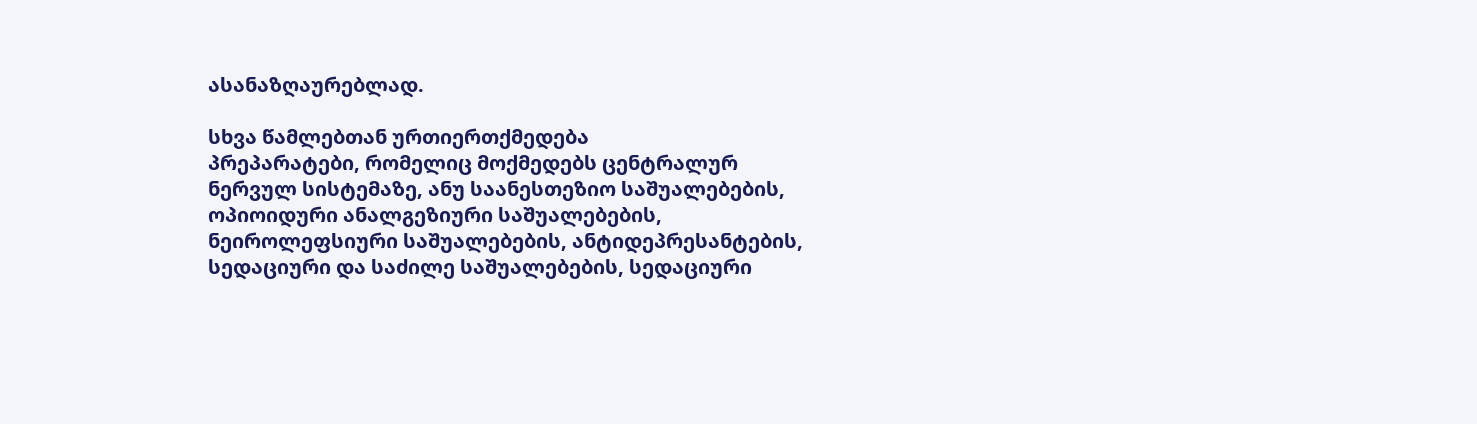ასანაზღაურებლად.

სხვა წამლებთან ურთიერთქმედება
პრეპარატები, რომელიც მოქმედებს ცენტრალურ ნერვულ სისტემაზე, ანუ საანესთეზიო საშუალებების, ოპიოიდური ანალგეზიური საშუალებების, ნეიროლეფსიური საშუალებების, ანტიდეპრესანტების, სედაციური და საძილე საშუალებების, სედაციური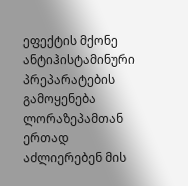ეფექტის მქონე ანტიჰისტამინური პრეპარატების გამოყენება ლორაზეპამთან ერთად აძლიერებენ მის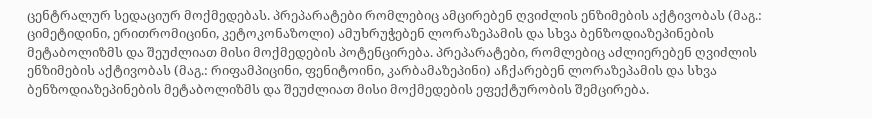ცენტრალურ სედაციურ მოქმედებას. პრეპარატები რომლებიც ამცირებენ ღვიძლის ენზიმების აქტივობას (მაგ.: ციმეტიდინი, ერითრომიცინი, კეტოკონაზოლი) ამუხრუჭებენ ლორაზეპამის და სხვა ბენზოდიაზეპინების მეტაბოლიზმს და შეუძლიათ მისი მოქმედების პოტენცირება. პრეპარატები, რომლებიც აძლიერებენ ღვიძლის ენზიმების აქტივობას (მაგ.: რიფამპიცინი, ფენიტოინი, კარბამაზეპინი) აჩქარებენ ლორაზეპამის და სხვა ბენზოდიაზეპინების მეტაბოლიზმს და შეუძლიათ მისი მოქმედების ეფექტურობის შემცირება.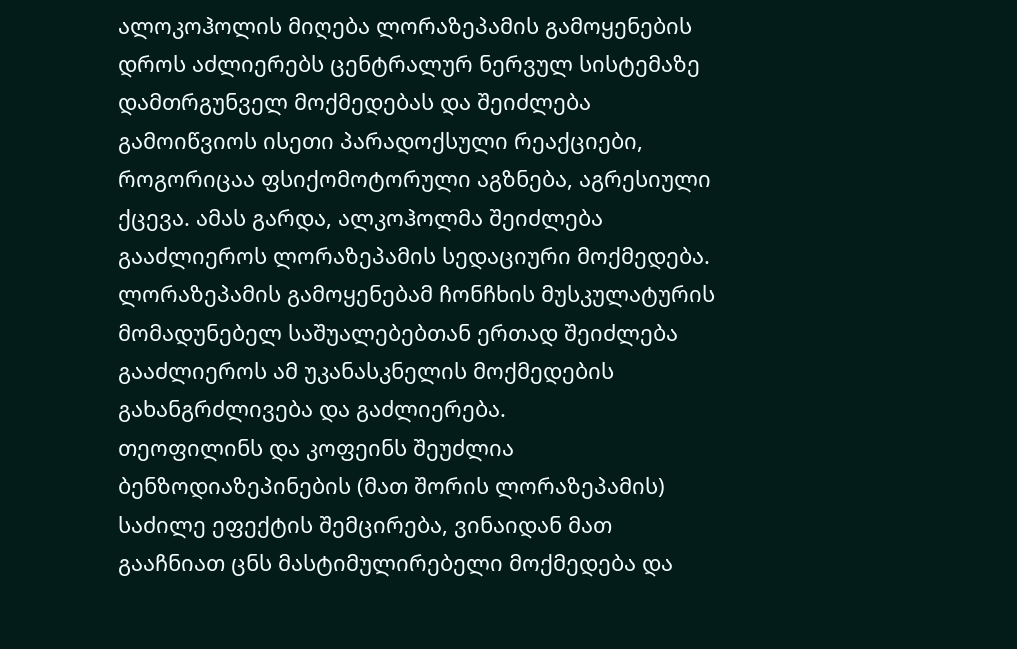ალოკოჰოლის მიღება ლორაზეპამის გამოყენების დროს აძლიერებს ცენტრალურ ნერვულ სისტემაზე დამთრგუნველ მოქმედებას და შეიძლება გამოიწვიოს ისეთი პარადოქსული რეაქციები, როგორიცაა ფსიქომოტორული აგზნება, აგრესიული ქცევა. ამას გარდა, ალკოჰოლმა შეიძლება გააძლიეროს ლორაზეპამის სედაციური მოქმედება.
ლორაზეპამის გამოყენებამ ჩონჩხის მუსკულატურის მომადუნებელ საშუალებებთან ერთად შეიძლება გააძლიეროს ამ უკანასკნელის მოქმედების გახანგრძლივება და გაძლიერება.
თეოფილინს და კოფეინს შეუძლია ბენზოდიაზეპინების (მათ შორის ლორაზეპამის) საძილე ეფექტის შემცირება, ვინაიდან მათ გააჩნიათ ცნს მასტიმულირებელი მოქმედება და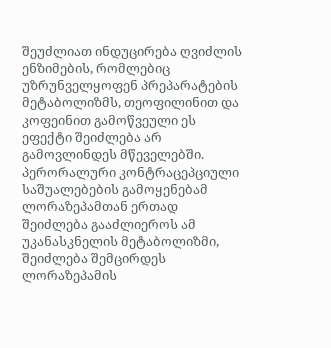შეუძლიათ ინდუცირება ღვიძლის ენზიმების, რომლებიც უზრუნველყოფენ პრეპარატების მეტაბოლიზმს, თეოფილინით და კოფეინით გამოწვეული ეს ეფექტი შეიძლება არ გამოვლინდეს მწეველებში.
პერორალური კონტრაცეპციული საშუალებების გამოყენებამ ლორაზეპამთან ერთად შეიძლება გააძლიეროს ამ უკანასკნელის მეტაბოლიზმი, შეიძლება შემცირდეს ლორაზეპამის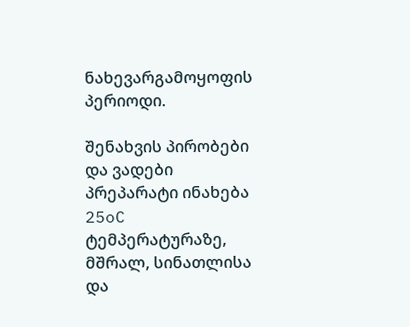ნახევარგამოყოფის პერიოდი.

შენახვის პირობები და ვადები
პრეპარატი ინახება 25oC ტემპერატურაზე, მშრალ, სინათლისა და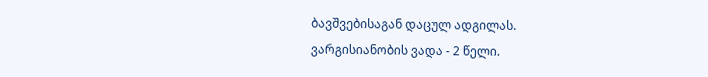ბავშვებისაგან დაცულ ადგილას.
ვარგისიანობის ვადა - 2 წელი.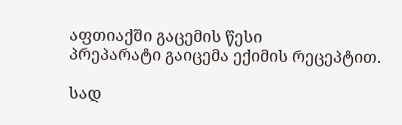აფთიაქში გაცემის წესი
პრეპარატი გაიცემა ექიმის რეცეპტით.

სად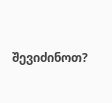შევიძინოთ?